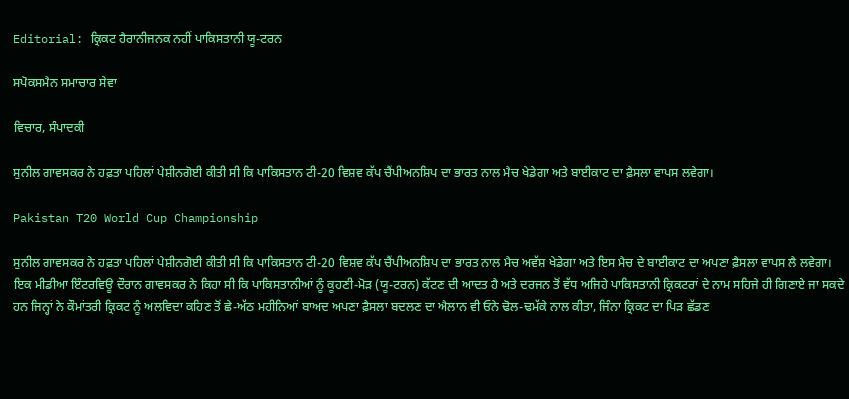Editorial: ਕ੍ਰਿਕਟ ਹੈਰਾਨੀਜਨਕ ਨਹੀਂ ਪਾਕਿਸਤਾਨੀ ਯੂ-ਟਰਨ

ਸਪੋਕਸਮੈਨ ਸਮਾਚਾਰ ਸੇਵਾ

ਵਿਚਾਰ, ਸੰਪਾਦਕੀ

ਸੁਨੀਲ ਗਾਵਸਕਰ ਨੇ ਹਫ਼ਤਾ ਪਹਿਲਾਂ ਪੇਸ਼ੀਨਗੋਈ ਕੀਤੀ ਸੀ ਕਿ ਪਾਕਿਸਤਾਨ ਟੀ-20 ਵਿਸ਼ਵ ਕੱਪ ਚੈਂਪੀਅਨਸ਼ਿਪ ਦਾ ਭਾਰਤ ਨਾਲ ਮੈਚ ਖੇਡੇਗਾ ਅਤੇ ਬਾਈਕਾਟ ਦਾ ਫ਼ੈਸਲਾ ਵਾਪਸ ਲਵੇਗਾ।

Pakistan T20 World Cup Championship

ਸੁਨੀਲ ਗਾਵਸਕਰ ਨੇ ਹਫ਼ਤਾ ਪਹਿਲਾਂ ਪੇਸ਼ੀਨਗੋਈ ਕੀਤੀ ਸੀ ਕਿ ਪਾਕਿਸਤਾਨ ਟੀ-20 ਵਿਸ਼ਵ ਕੱਪ ਚੈਂਪੀਅਨਸ਼ਿਪ ਦਾ ਭਾਰਤ ਨਾਲ ਮੈਚ ਅਵੱਸ਼ ਖੇਡੇਗਾ ਅਤੇ ਇਸ ਮੈਚ ਦੇ ਬਾਈਕਾਟ ਦਾ ਅਪਣਾ ਫ਼ੈਸਲਾ ਵਾਪਸ ਲੈ ਲਵੇਗਾ। ਇਕ ਮੀਡੀਆ ਇੰਟਰਵਿਊ ਦੌਰਾਨ ਗਾਵਸਕਰ ਨੇ ਕਿਹਾ ਸੀ ਕਿ ਪਾਕਿਸਤਾਨੀਆਂ ਨੂੰ ਕੂਹਣੀ-ਮੋੜ (ਯੂ-ਟਰਨ) ਕੱਟਣ ਦੀ ਆਦਤ ਹੈ ਅਤੇ ਦਰਜਨ ਤੋਂ ਵੱਧ ਅਜਿਹੇ ਪਾਕਿਸਤਾਨੀ ਕ੍ਰਿਕਟਰਾਂ ਦੇ ਨਾਮ ਸਹਿਜੇ ਹੀ ਗਿਣਾਏ ਜਾ ਸਕਦੇ ਹਨ ਜਿਨ੍ਹਾਂ ਨੇ ਕੌਮਾਂਤਰੀ ਕ੍ਰਿਕਟ ਨੂੰ ਅਲਵਿਦਾ ਕਹਿਣ ਤੋਂ ਛੇ-ਅੱਠ ਮਹੀਨਿਆਂ ਬਾਅਦ ਅਪਣਾ ਫ਼ੈਸਲਾ ਬਦਲਣ ਦਾ ਐਲਾਨ ਵੀ ਓਨੇ ਢੋਲ-ਢਮੱਕੇ ਨਾਲ ਕੀਤਾ, ਜਿੰਨਾ ਕ੍ਰਿਕਟ ਦਾ ਪਿੜ ਛੱਡਣ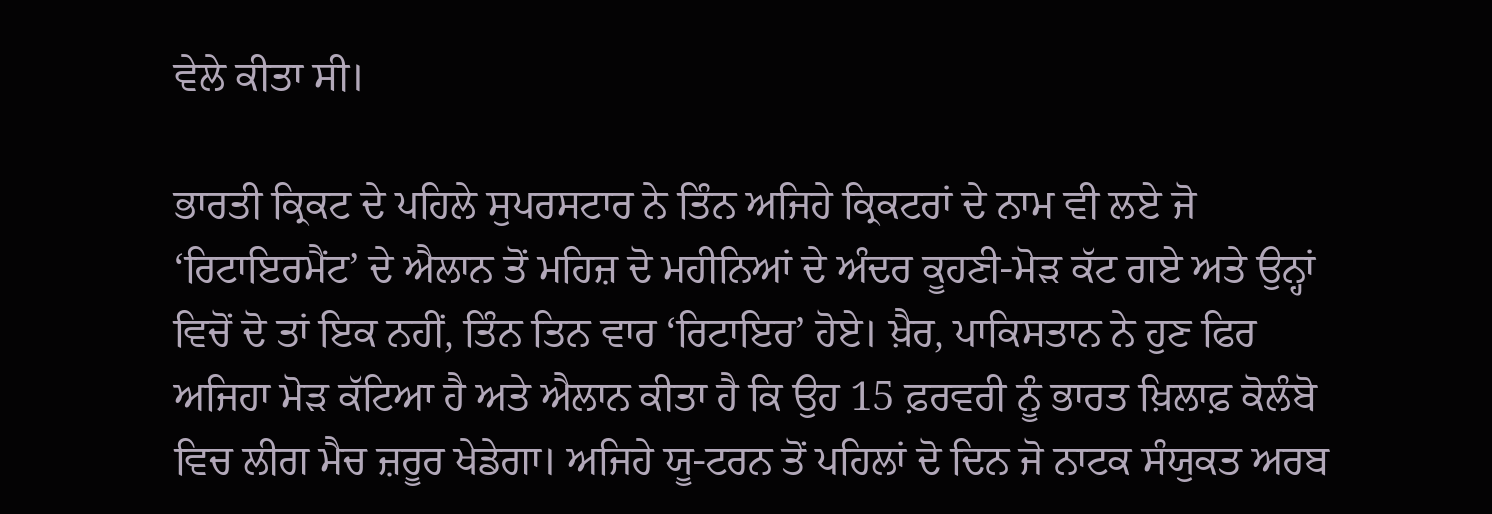ਵੇਲੇ ਕੀਤਾ ਸੀ।

ਭਾਰਤੀ ਕ੍ਰਿਕਟ ਦੇ ਪਹਿਲੇ ਸੁਪਰਸਟਾਰ ਨੇ ਤਿੰਨ ਅਜਿਹੇ ਕ੍ਰਿਕਟਰਾਂ ਦੇ ਨਾਮ ਵੀ ਲਏ ਜੋ ‘ਰਿਟਾਇਰਮੈਂਟ’ ਦੇ ਐਲਾਨ ਤੋਂ ਮਹਿਜ਼ ਦੋ ਮਹੀਨਿਆਂ ਦੇ ਅੰਦਰ ਕੂਹਣੀ-ਮੋੜ ਕੱਟ ਗਏ ਅਤੇ ਉਨ੍ਹਾਂ ਵਿਚੋਂ ਦੋ ਤਾਂ ਇਕ ਨਹੀਂ, ਤਿੰਨ ਤਿਨ ਵਾਰ ‘ਰਿਟਾਇਰ’ ਹੋਏ। ਖ਼ੈਰ, ਪਾਕਿਸਤਾਨ ਨੇ ਹੁਣ ਫਿਰ ਅਜਿਹਾ ਮੋੜ ਕੱਟਿਆ ਹੈ ਅਤੇ ਐਲਾਨ ਕੀਤਾ ਹੈ ਕਿ ਉਹ 15 ਫ਼ਰਵਰੀ ਨੂੰ ਭਾਰਤ ਖ਼ਿਲਾਫ਼ ਕੋਲੰਬੋ ਵਿਚ ਲੀਗ ਮੈਚ ਜ਼ਰੂਰ ਖੇਡੇਗਾ। ਅਜਿਹੇ ਯੂ-ਟਰਨ ਤੋਂ ਪਹਿਲਾਂ ਦੋ ਦਿਨ ਜੋ ਨਾਟਕ ਸੰਯੁਕਤ ਅਰਬ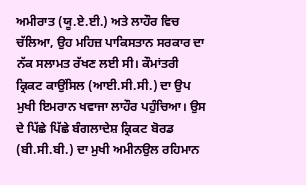ਅਮੀਰਾਤ (ਯੂ.ਏ.ਈ.) ਅਤੇ ਲਾਹੌਰ ਵਿਚ ਚੱਲਿਆ, ਉਹ ਮਹਿਜ਼ ਪਾਕਿਸਤਾਨ ਸਰਕਾਰ ਦਾ ਨੱਕ ਸਲਾਮਤ ਰੱਖਣ ਲਈ ਸੀ। ਕੌਮਾਂਤਰੀ ਕ੍ਰਿਕਟ ਕਾਉਂਸਿਲ (ਆਈ.ਸੀ.ਸੀ.) ਦਾ ਉਪ ਮੁਖੀ ਇਮਰਾਨ ਖਵਾਜਾ ਲਾਹੌਰ ਪਹੁੰਚਿਆ। ਉਸ ਦੇ ਪਿੱਛੇ ਪਿੱਛੇ ਬੰਗਲਾਦੇਸ਼ ਕ੍ਰਿਕਟ ਬੋਰਡ (ਬੀ.ਸੀ.ਬੀ.) ਦਾ ਮੁਖੀ ਅਮੀਨਉਲ ਰਹਿਮਾਨ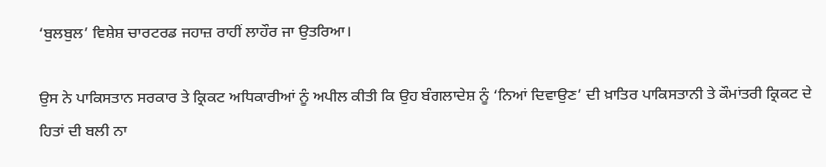‘ਬੁਲਬੁਲ’ ਵਿਸ਼ੇਸ਼ ਚਾਰਟਰਡ ਜਹਾਜ਼ ਰਾਹੀਂ ਲਾਹੌਰ ਜਾ ਉਤਰਿਆ।

ਉਸ ਨੇ ਪਾਕਿਸਤਾਨ ਸਰਕਾਰ ਤੇ ਕ੍ਰਿਕਟ ਅਧਿਕਾਰੀਆਂ ਨੂੰ ਅਪੀਲ ਕੀਤੀ ਕਿ ਉਹ ਬੰਗਲਾਦੇਸ਼ ਨੂੰ ‘ਨਿਆਂ ਦਿਵਾਉਣ’ ਦੀ ਖ਼ਾਤਿਰ ਪਾਕਿਸਤਾਨੀ ਤੇ ਕੌਮਾਂਤਰੀ ਕ੍ਰਿਕਟ ਦੇ ਹਿਤਾਂ ਦੀ ਬਲੀ ਨਾ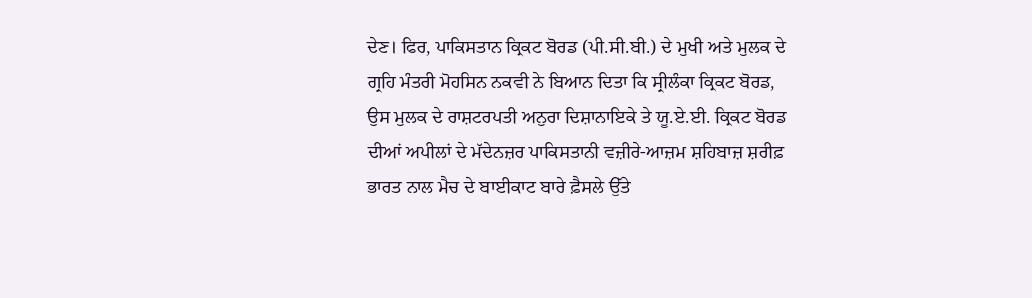ਦੇਣ। ਫਿਰ, ਪਾਕਿਸਤਾਨ ਕ੍ਰਿਕਟ ਬੋਰਡ (ਪੀ.ਸੀ.ਬੀ.) ਦੇ ਮੁਖੀ ਅਤੇ ਮੁਲਕ ਦੇ ਗ੍ਰਹਿ ਮੰਤਰੀ ਮੋਹਸਿਨ ਨਕਵੀ ਨੇ ਬਿਆਨ ਦਿਤਾ ਕਿ ਸ੍ਰੀਲੰਕਾ ਕ੍ਰਿਕਟ ਬੋਰਡ, ਉਸ ਮੁਲਕ ਦੇ ਰਾਸ਼ਟਰਪਤੀ ਅਨੁਰਾ ਦਿਸ਼ਾਨਾਇਕੇ ਤੇ ਯੂ.ਏ.ਈ. ਕ੍ਰਿਕਟ ਬੋਰਡ ਦੀਆਂ ਅਪੀਲਾਂ ਦੇ ਮੱਦੇਨਜ਼ਰ ਪਾਕਿਸਤਾਨੀ ਵਜ਼ੀਰੇ-ਆਜ਼ਮ ਸ਼ਹਿਬਾਜ਼ ਸ਼ਰੀਫ਼ ਭਾਰਤ ਨਾਲ ਮੈਚ ਦੇ ਬਾਈਕਾਟ ਬਾਰੇ ਫ਼ੈਸਲੇ ਉੱਤੇ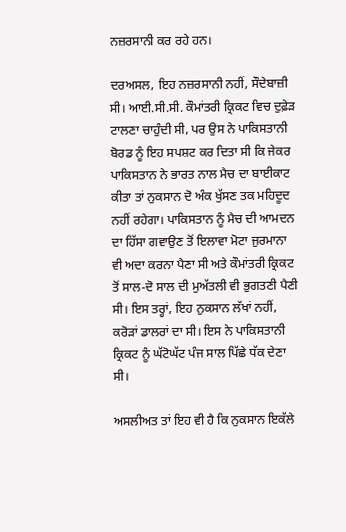ਨਜ਼ਰਸਾਨੀ ਕਰ ਰਹੇ ਹਨ।

ਦਰਅਸਲ, ਇਹ ਨਜ਼ਰਸਾਨੀ ਨਹੀਂ, ਸੌਦੇਬਾਜ਼ੀ ਸੀ। ਆਈ.ਸੀ.ਸੀ. ਕੌਮਾਂਤਰੀ ਕ੍ਰਿਕਟ ਵਿਚ ਦੁਫ਼ੇੜ ਟਾਲਣਾ ਚਾਹੁੰਦੀ ਸੀ, ਪਰ ਉਸ ਨੇ ਪਾਕਿਸਤਾਨੀ ਬੋਰਡ ਨੂੰ ਇਹ ਸਪਸ਼ਟ ਕਰ ਦਿਤਾ ਸੀ ਕਿ ਜੇਕਰ ਪਾਕਿਸਤਾਨ ਨੇ ਭਾਰਤ ਨਾਲ ਮੈਚ ਦਾ ਬਾਈਕਾਟ ਕੀਤਾ ਤਾਂ ਨੁਕਸਾਨ ਦੋ ਅੰਕ ਖੁੱਸਣ ਤਕ ਮਹਿਦੂਦ ਨਹੀਂ ਰਹੇਗਾ। ਪਾਕਿਸਤਾਨ ਨੂੰ ਮੈਚ ਦੀ ਆਮਦਨ ਦਾ ਹਿੱਸਾ ਗਵਾਉਣ ਤੋਂ ਇਲਾਵਾ ਮੋਟਾ ਜੁਰਮਾਨਾ ਵੀ ਅਦਾ ਕਰਨਾ ਪੈਣਾ ਸੀ ਅਤੇ ਕੌਮਾਂਤਰੀ ਕ੍ਰਿਕਟ ਤੋਂ ਸਾਲ-ਦੋ ਸਾਲ ਦੀ ਮੁਅੱਤਲੀ ਵੀ ਭੁਗਤਣੀ ਪੈਣੀ ਸੀ। ਇਸ ਤਰ੍ਹਾਂ, ਇਹ ਨੁਕਸਾਨ ਲੱਖਾਂ ਨਹੀਂ, ਕਰੋੜਾਂ ਡਾਲਰਾਂ ਦਾ ਸੀ। ਇਸ ਨੇ ਪਾਕਿਸਤਾਨੀ ਕ੍ਰਿਕਟ ਨੂੰ ਘੱਟੋਘੱਟ ਪੰਜ ਸਾਲ ਪਿੱਛੇ ਧੱਕ ਦੇਣਾ ਸੀ।

ਅਸਲੀਅਤ ਤਾਂ ਇਹ ਵੀ ਹੈ ਕਿ ਨੁਕਸਾਨ ਇਕੱਲੇ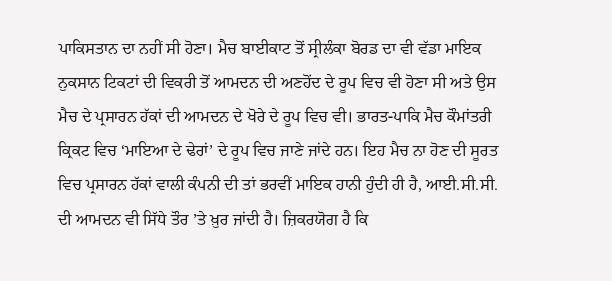ਪਾਕਿਸਤਾਨ ਦਾ ਨਹੀਂ ਸੀ ਹੋਣਾ। ਮੈਚ ਬਾਈਕਾਟ ਤੋਂ ਸ੍ਰੀਲੰਕਾ ਬੋਰਡ ਦਾ ਵੀ ਵੱਡਾ ਮਾਇਕ ਨੁਕਸਾਨ ਟਿਕਟਾਂ ਦੀ ਵਿਕਰੀ ਤੋਂ ਆਮਦਨ ਦੀ ਅਣਹੋਂਦ ਦੇ ਰੂਪ ਵਿਚ ਵੀ ਹੋਣਾ ਸੀ ਅਤੇ ਉਸ ਮੈਚ ਦੇ ਪ੍ਰਸਾਰਨ ਹੱਕਾਂ ਦੀ ਆਮਦਨ ਦੇ ਖੋਰੇ ਦੇ ਰੂਪ ਵਿਚ ਵੀ। ਭਾਰਤ-ਪਾਕਿ ਮੈਚ ਕੌਮਾਂਤਰੀ ਕ੍ਰਿਕਟ ਵਿਚ ‘ਮਾਇਆ ਦੇ ਢੇਰਾਂ’ ਦੇ ਰੂਪ ਵਿਚ ਜਾਣੇ ਜਾਂਦੇ ਹਨ। ਇਹ ਮੈਚ ਨਾ ਹੋਣ ਦੀ ਸੂਰਤ ਵਿਚ ਪ੍ਰਸਾਰਨ ਹੱਕਾਂ ਵਾਲੀ ਕੰਪਨੀ ਦੀ ਤਾਂ ਭਰਵੀਂ ਮਾਇਕ ਹਾਨੀ ਹੁੰਦੀ ਹੀ ਹੈ, ਆਈ.ਸੀ.ਸੀ. ਦੀ ਆਮਦਨ ਵੀ ਸਿੱਧੇ ਤੌਰ ’ਤੇ ਖ਼ੁਰ ਜਾਂਦੀ ਹੈ। ਜ਼ਿਕਰਯੋਗ ਹੈ ਕਿ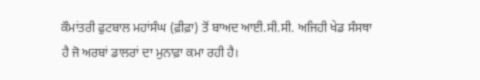ਕੌਮਾਂਤਰੀ ਫੁਟਬਾਲ ਮਹਾਂਸੰਘ (ਫ਼ੀਫ਼ਾ) ਤੋਂ ਬਾਅਦ ਆਈ.ਸੀ.ਸੀ. ਅਜਿਹੀ ਖੇਡ ਸੰਸਥਾ ਹੈ ਜੋ ਅਰਬਾਂ ਡਾਲਰਾਂ ਦਾ ਮੁਨਾਫ਼ਾ ਕਮਾ ਰਹੀ ਹੈ।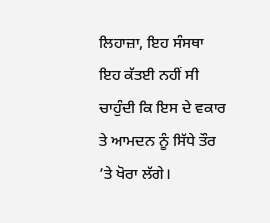ਲਿਹਾਜ਼ਾ, ਇਹ ਸੰਸਥਾ ਇਹ ਕੱਤਈ ਨਹੀਂ ਸੀ ਚਾਹੁੰਦੀ ਕਿ ਇਸ ਦੇ ਵਕਾਰ ਤੇ ਆਮਦਨ ਨੂੰ ਸਿੱਧੇ ਤੌਰ ’ਤੇ ਖੋਰਾ ਲੱਗੇ।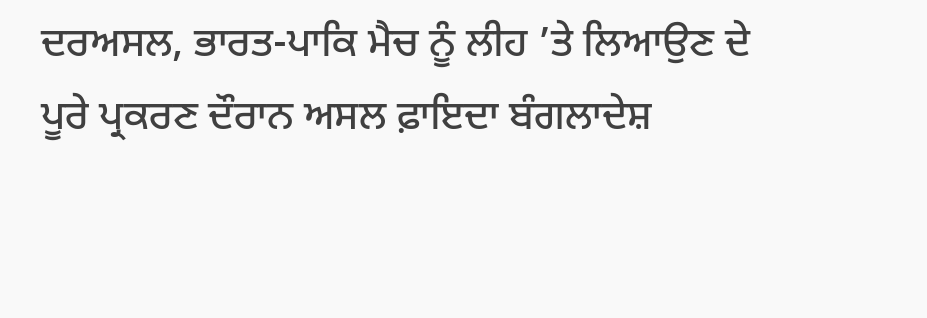ਦਰਅਸਲ, ਭਾਰਤ-ਪਾਕਿ ਮੈਚ ਨੂੰ ਲੀਹ ’ਤੇ ਲਿਆਉਣ ਦੇ ਪੂਰੇ ਪ੍ਰਕਰਣ ਦੌਰਾਨ ਅਸਲ ਫ਼ਾਇਦਾ ਬੰਗਲਾਦੇਸ਼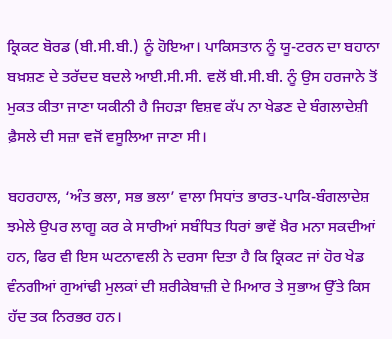ਕ੍ਰਿਕਟ ਬੋਰਡ (ਬੀ.ਸੀ.ਬੀ.) ਨੂੰ ਹੋਇਆ। ਪਾਕਿਸਤਾਨ ਨੂੰ ਯੂ-ਟਰਨ ਦਾ ਬਹਾਨਾ ਬਖ਼ਸ਼ਣ ਦੇ ਤਰੱਦਦ ਬਦਲੇ ਆਈ.ਸੀ.ਸੀ. ਵਲੋਂ ਬੀ.ਸੀ.ਬੀ. ਨੂੰ ਉਸ ਹਰਜਾਨੇ ਤੋਂ ਮੁਕਤ ਕੀਤਾ ਜਾਣਾ ਯਕੀਨੀ ਹੈ ਜਿਹੜਾ ਵਿਸ਼ਵ ਕੱਪ ਨਾ ਖੇਡਣ ਦੇ ਬੰਗਲਾਦੇਸ਼ੀ ਫ਼ੈਸਲੇ ਦੀ ਸਜ਼ਾ ਵਜੋਂ ਵਸੂਲਿਆ ਜਾਣਾ ਸੀ।

ਬਹਰਹਾਲ, ‘ਅੰਤ ਭਲਾ, ਸਭ ਭਲਾ’ ਵਾਲਾ ਸਿਧਾਂਤ ਭਾਰਤ-ਪਾਕਿ-ਬੰਗਲਾਦੇਸ਼ ਝਮੇਲੇ ਉਪਰ ਲਾਗੂ ਕਰ ਕੇ ਸਾਰੀਆਂ ਸਬੰਧਿਤ ਧਿਰਾਂ ਭਾਵੇਂ ਖ਼ੈਰ ਮਨਾ ਸਕਦੀਆਂ ਹਨ, ਫਿਰ ਵੀ ਇਸ ਘਟਨਾਵਲੀ ਨੇ ਦਰਸਾ ਦਿਤਾ ਹੈ ਕਿ ਕ੍ਰਿਕਟ ਜਾਂ ਹੋਰ ਖੇਡ ਵੰਨਗੀਆਂ ਗੁਆਂਢੀ ਮੁਲਕਾਂ ਦੀ ਸ਼ਰੀਕੇਬਾਜ਼ੀ ਦੇ ਮਿਆਰ ਤੇ ਸੁਭਾਅ ਉੱਤੇ ਕਿਸ ਹੱਦ ਤਕ ਨਿਰਭਰ ਹਨ।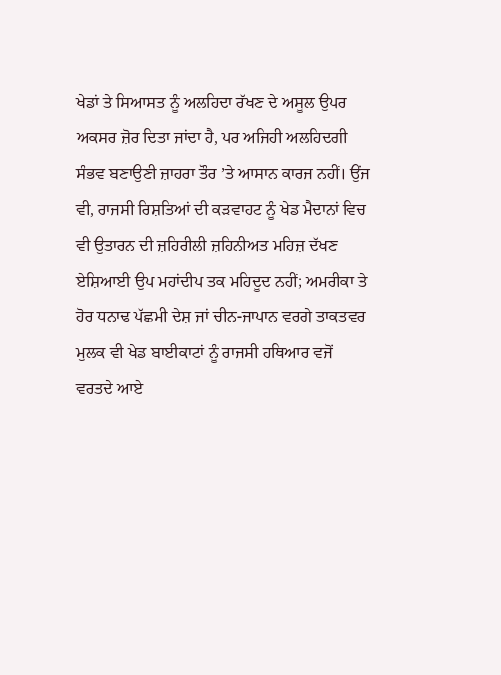ਖੇਡਾਂ ਤੇ ਸਿਆਸਤ ਨੂੰ ਅਲਹਿਦਾ ਰੱਖਣ ਦੇ ਅਸੂਲ ਉਪਰ ਅਕਸਰ ਜ਼ੋਰ ਦਿਤਾ ਜਾਂਦਾ ਹੈ, ਪਰ ਅਜਿਹੀ ਅਲਹਿਦਗੀ ਸੰਭਵ ਬਣਾਉਣੀ ਜ਼ਾਹਰਾ ਤੌਰ ’ਤੇ ਆਸਾਨ ਕਾਰਜ ਨਹੀਂ। ਉਂਜ ਵੀ, ਰਾਜਸੀ ਰਿਸ਼ਤਿਆਂ ਦੀ ਕੜਵਾਹਟ ਨੂੰ ਖੇਡ ਮੈਦਾਨਾਂ ਵਿਚ ਵੀ ਉਤਾਰਨ ਦੀ ਜ਼ਹਿਰੀਲੀ ਜ਼ਹਿਨੀਅਤ ਮਹਿਜ਼ ਦੱਖਣ ਏਸ਼ਿਆਈ ਉਪ ਮਹਾਂਦੀਪ ਤਕ ਮਹਿਦੂਦ ਨਹੀਂ; ਅਮਰੀਕਾ ਤੇ ਹੋਰ ਧਨਾਢ ਪੱਛਮੀ ਦੇਸ਼ ਜਾਂ ਚੀਨ-ਜਾਪਾਨ ਵਰਗੇ ਤਾਕਤਵਰ ਮੁਲਕ ਵੀ ਖੇਡ ਬਾਈਕਾਟਾਂ ਨੂੰ ਰਾਜਸੀ ਹਥਿਆਰ ਵਜੋਂ ਵਰਤਦੇ ਆਏ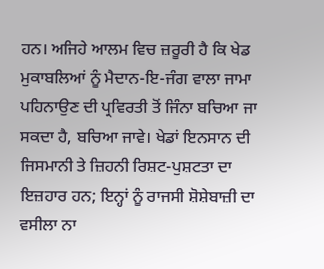ਹਨ। ਅਜਿਹੇ ਆਲਮ ਵਿਚ ਜ਼ਰੂਰੀ ਹੈ ਕਿ ਖੇਡ ਮੁਕਾਬਲਿਆਂ ਨੂੰ ਮੈਦਾਨ-ਇ-ਜੰਗ ਵਾਲਾ ਜਾਮਾ ਪਹਿਨਾਉਣ ਦੀ ਪ੍ਰਵਿਰਤੀ ਤੋਂ ਜਿੰਨਾ ਬਚਿਆ ਜਾ ਸਕਦਾ ਹੈ, ਬਚਿਆ ਜਾਵੇ। ਖੇਡਾਂ ਇਨਸਾਨ ਦੀ ਜਿਸਮਾਨੀ ਤੇ ਜ਼ਿਹਨੀ ਰਿਸ਼ਟ-ਪੁਸ਼ਟਤਾ ਦਾ ਇਜ਼ਹਾਰ ਹਨ; ਇਨ੍ਹਾਂ ਨੂੰ ਰਾਜਸੀ ਸ਼ੋਸ਼ੇਬਾਜ਼ੀ ਦਾ ਵਸੀਲਾ ਨਾ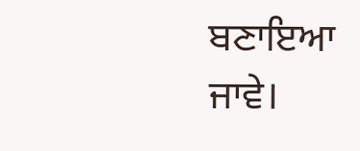ਬਣਾਇਆ ਜਾਵੇ।